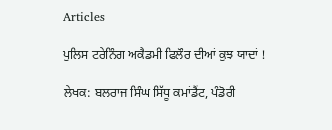Articles

ਪੁਲਿਸ ਟਰੇਨਿੰਗ ਅਕੈਡਮੀ ਫਿਲੌਰ ਦੀਆਂ ਕੁਝ ਯਾਦਾਂ !

ਲੇਖਕ: ਬਲਰਾਜ ਸਿੰਘ ਸਿੱਧੂ ਕਮਾਂਡੈਂਟ, ਪੰਡੋਰੀ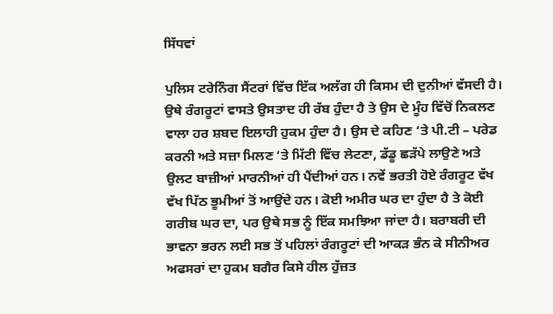ਸਿੱਧਵਾਂ

ਪੁਲਿਸ ਟਰੇਨਿੰਗ ਸੈਂਟਰਾਂ ਵਿੱਚ ਇੱਕ ਅਲੱਗ ਹੀ ਕਿਸਮ ਦੀ ਦੁਨੀਆਂ ਵੱਸਦੀ ਹੈ। ਉਥੇ ਰੰਗਰੂਟਾਂ ਵਾਸਤੇ ਉਸਤਾਦ ਹੀ ਰੱਬ ਹੁੰਦਾ ਹੈ ਤੇ ਉਸ ਦੇ ਮੂੰਹ ਵਿੱਚੋਂ ਨਿਕਲਣ ਵਾਲਾ ਹਰ ਸ਼ਬਦ ਇਲਾਹੀ ਹੁਕਮ ਹੁੰਦਾ ਹੈ। ਉਸ ਦੇ ਕਹਿਣ ‘ਤੇ ਪੀ.ਟੀ – ਪਰੇਡ ਕਰਨੀ ਅਤੇ ਸਜ਼ਾ ਮਿਲਣ ‘ਤੇ ਮਿੱਟੀ ਵਿੱਚ ਲੇਟਣਾ, ਡੱਡੂ ਛੜੱਪੇ ਲਾਉਣੇ ਅਤੇ ਉਲਟ ਬਾਜ਼ੀਆਂ ਮਾਰਨੀਆਂ ਹੀ ਪੈਂਦੀਆਂ ਹਨ। ਨਵੇਂ ਭਰਤੀ ਹੋਏ ਰੰਗਰੂਟ ਵੱਖ ਵੱਖ ਪਿੱਠ ਭੂਮੀਆਂ ਤੋਂ ਆਉਂਦੇ ਹਨ। ਕੋਈ ਅਮੀਰ ਘਰ ਦਾ ਹੁੰਦਾ ਹੈ ਤੇ ਕੋਈ ਗਰੀਬ ਘਰ ਦਾ, ਪਰ ਉਥੇ ਸਭ ਨੂੰ ਇੱਕ ਸਮਝਿਆ ਜਾਂਦਾ ਹੈ। ਬਰਾਬਰੀ ਦੀ ਭਾਵਨਾ ਭਰਨ ਲਈ ਸਭ ਤੋਂ ਪਹਿਲਾਂ ਰੰਗਰੂਟਾਂ ਦੀ ਆਕੜ ਭੰਨ ਕੇ ਸੀਨੀਅਰ ਅਫਸਰਾਂ ਦਾ ਹੁਕਮ ਬਗੈਰ ਕਿਸੇ ਹੀਲ ਹੁੱਜ਼ਤ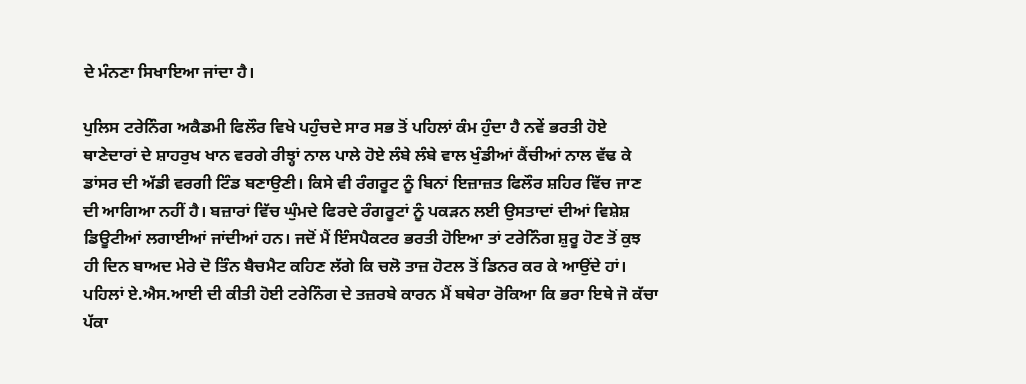ਦੇ ਮੰਨਣਾ ਸਿਖਾਇਆ ਜਾਂਦਾ ਹੈ।

ਪੁਲਿਸ ਟਰੇਨਿੰਗ ਅਕੈਡਮੀ ਫਿਲੌਰ ਵਿਖੇ ਪਹੁੰਚਦੇ ਸਾਰ ਸਭ ਤੋਂ ਪਹਿਲਾਂ ਕੰਮ ਹੁੰਦਾ ਹੈ ਨਵੇਂ ਭਰਤੀ ਹੋਏ ਥਾਣੇਦਾਰਾਂ ਦੇ ਸ਼ਾਹਰੁਖ ਖਾਨ ਵਰਗੇ ਰੀਝ੍ਹਾਂ ਨਾਲ ਪਾਲੇ ਹੋਏ ਲੰਬੇ ਲੰਬੇ ਵਾਲ ਖੁੰਡੀਆਂ ਕੈਂਚੀਆਂ ਨਾਲ ਵੱਢ ਕੇ ਡਾਂਸਰ ਦੀ ਅੱਡੀ ਵਰਗੀ ਟਿੰਡ ਬਣਾਉਣੀ। ਕਿਸੇ ਵੀ ਰੰਗਰੂਟ ਨੂੰ ਬਿਨਾਂ ਇਜ਼ਾਜ਼ਤ ਫਿਲੌਰ ਸ਼ਹਿਰ ਵਿੱਚ ਜਾਣ ਦੀ ਆਗਿਆ ਨਹੀਂ ਹੈ। ਬਜ਼ਾਰਾਂ ਵਿੱਚ ਘੁੰਮਦੇ ਫਿਰਦੇ ਰੰਗਰੂਟਾਂ ਨੂੰ ਪਕੜਨ ਲਈ ਉਸਤਾਦਾਂ ਦੀਆਂ ਵਿਸ਼ੇਸ਼ ਡਿਊਟੀਆਂ ਲਗਾਈਆਂ ਜਾਂਦੀਆਂ ਹਨ। ਜਦੋਂ ਮੈਂ ਇੰਸਪੈਕਟਰ ਭਰਤੀ ਹੋਇਆ ਤਾਂ ਟਰੇਨਿੰਗ ਸ਼ੁਰੂ ਹੋਣ ਤੋਂ ਕੁਝ ਹੀ ਦਿਨ ਬਾਅਦ ਮੇਰੇ ਦੋ ਤਿੰਨ ਬੈਚਮੈਟ ਕਹਿਣ ਲੱਗੇ ਕਿ ਚਲੋ ਤਾਜ਼ ਹੋਟਲ ਤੋਂ ਡਿਨਰ ਕਰ ਕੇ ਆਉਂਦੇ ਹਾਂ। ਪਹਿਲਾਂ ਏ.ਐਸ.ਆਈ ਦੀ ਕੀਤੀ ਹੋਈ ਟਰੇਨਿੰਗ ਦੇ ਤਜ਼ਰਬੇ ਕਾਰਨ ਮੈਂ ਬਥੇਰਾ ਰੋਕਿਆ ਕਿ ਭਰਾ ਇਥੇ ਜੋ ਕੱਚਾ ਪੱਕਾ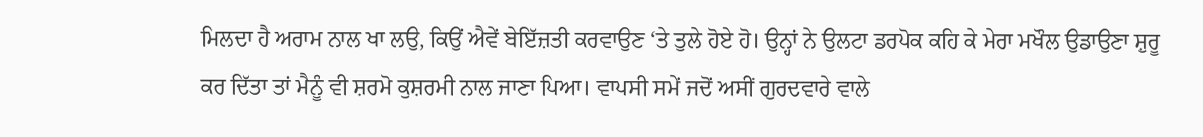ਮਿਲਦਾ ਹੈ ਅਰਾਮ ਨਾਲ ਖਾ ਲਉ, ਕਿਉਂ ਐਵੇਂ ਬੇਇੱਜ਼ਤੀ ਕਰਵਾਉਣ ‘ਤੇ ਤੁਲੇ ਹੋਏ ਹੋ। ਉਨ੍ਹਾਂ ਨੇ ਉਲਟਾ ਡਰਪੋਕ ਕਹਿ ਕੇ ਮੇਰਾ ਮਖੌਲ ਉਡਾਉਣਾ ਸ਼ੁਰੂ ਕਰ ਦਿੱਤਾ ਤਾਂ ਮੈਨੂੰ ਵੀ ਸ਼ਰਮੋ ਕੁਸ਼ਰਮੀ ਨਾਲ ਜਾਣਾ ਪਿਆ। ਵਾਪਸੀ ਸਮੇਂ ਜਦੋਂ ਅਸੀਂ ਗੁਰਦਵਾਰੇ ਵਾਲੇ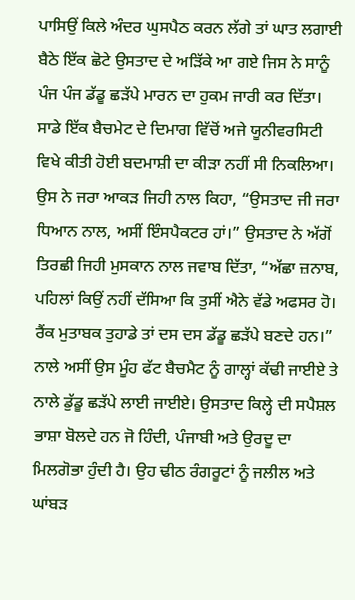ਪਾਸਿਉਂ ਕਿਲੇ ਅੰਦਰ ਘੁਸਪੈਠ ਕਰਨ ਲੱਗੇ ਤਾਂ ਘਾਤ ਲਗਾਈ ਬੈਠੇ ਇੱਕ ਛੋਟੇ ਉਸਤਾਦ ਦੇ ਅੜਿੱਕੇ ਆ ਗਏ ਜਿਸ ਨੇ ਸਾਨੂੰ ਪੰਜ ਪੰਜ ਡੱਡੂ ਛੜੱਪੇ ਮਾਰਨ ਦਾ ਹੁਕਮ ਜਾਰੀ ਕਰ ਦਿੱਤਾ। ਸਾਡੇ ਇੱਕ ਬੈਚਮੇਟ ਦੇ ਦਿਮਾਗ ਵਿੱਚੋਂ ਅਜੇ ਯੂਨੀਵਰਸਿਟੀ ਵਿਖੇ ਕੀਤੀ ਹੋਈ ਬਦਮਾਸ਼ੀ ਦਾ ਕੀੜਾ ਨਹੀਂ ਸੀ ਨਿਕਲਿਆ। ਉਸ ਨੇ ਜਰਾ ਆਕੜ ਜਿਹੀ ਨਾਲ ਕਿਹਾ, “ਉਸਤਾਦ ਜੀ ਜਰਾ ਧਿਆਨ ਨਾਲ, ਅਸੀਂ ਇੰਸਪੈਕਟਰ ਹਾਂ।” ਉਸਤਾਦ ਨੇ ਅੱਗੋਂ ਤਿਰਛੀ ਜਿਹੀ ਮੁਸਕਾਨ ਨਾਲ ਜਵਾਬ ਦਿੱਤਾ, “ਅੱਛਾ ਜ਼ਨਾਬ, ਪਹਿਲਾਂ ਕਿਉਂ ਨਹੀਂ ਦੱਸਿਆ ਕਿ ਤੁਸੀਂ ਐਨੇ ਵੱਡੇ ਅਫਸਰ ਹੋ। ਰੈਂਕ ਮੁਤਾਬਕ ਤੁਹਾਡੇ ਤਾਂ ਦਸ ਦਸ ਡੱਡੂ ਛੜੱਪੇ ਬਣਦੇ ਹਨ।” ਨਾਲੇ ਅਸੀਂ ਉਸ ਮੂੰਹ ਫੱਟ ਬੈਚਮੈਟ ਨੂੰ ਗਾਲ੍ਹਾਂ ਕੱਢੀ ਜਾਈਏ ਤੇ ਨਾਲੇ ਡੁੱਡੂ ਛੜੱਪੇ ਲਾਈ ਜਾਈਏ। ਉਸਤਾਦ ਕਿਲ੍ਹੇ ਦੀ ਸਪੈਸ਼ਲ ਭਾਸ਼ਾ ਬੋਲਦੇ ਹਨ ਜੋ ਹਿੰਦੀ, ਪੰਜਾਬੀ ਅਤੇ ਉਰਦੂ ਦਾ ਮਿਲਗੋਭਾ ਹੁੰਦੀ ਹੈ। ਉਹ ਢੀਠ ਰੰਗਰੂਟਾਂ ਨੂੰ ਜਲੀਲ ਅਤੇ ਘਾਂਬੜ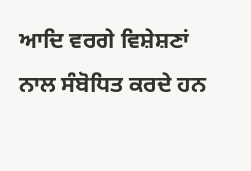ਆਦਿ ਵਰਗੇ ਵਿਸ਼ੇਸ਼ਣਾਂ ਨਾਲ ਸੰਬੋਧਿਤ ਕਰਦੇ ਹਨ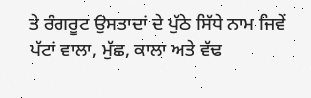ਤੇ ਰੰਗਰੂਟ ਉਸਤਾਦਾਂ ਦੇ ਪੁੱਠੇ ਸਿੱਧੇ ਨਾਮ ਜਿਵੇਂ ਪੱਟਾਂ ਵਾਲਾ, ਮੁੱਛ, ਕਾਲਾ ਅਤੇ ਵੱਢ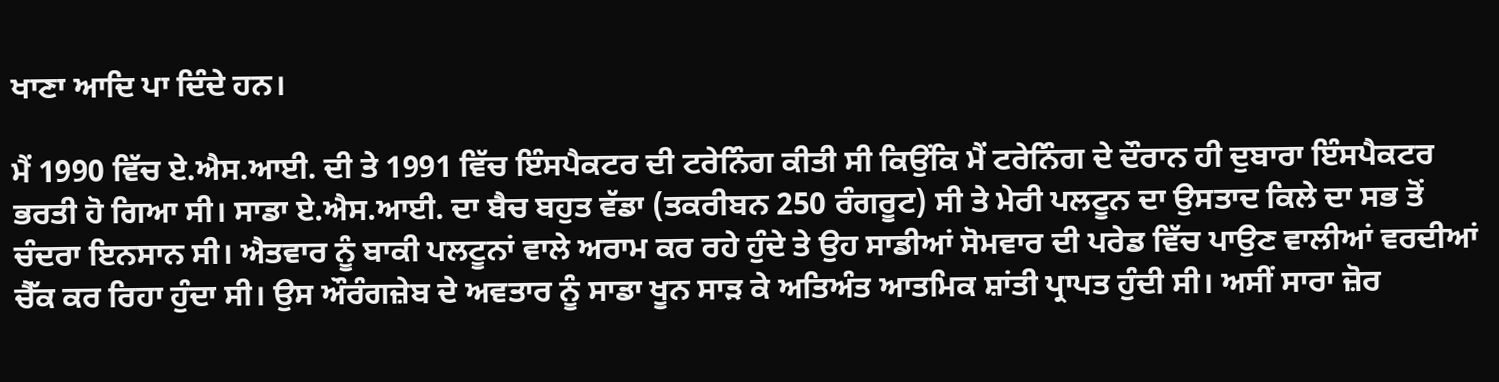ਖਾਣਾ ਆਦਿ ਪਾ ਦਿੰਦੇ ਹਨ।

ਮੈਂ 1990 ਵਿੱਚ ਏ.ਐਸ.ਆਈ. ਦੀ ਤੇ 1991 ਵਿੱਚ ਇੰਸਪੈਕਟਰ ਦੀ ਟਰੇਨਿੰਗ ਕੀਤੀ ਸੀ ਕਿਉਂਕਿ ਮੈਂ ਟਰੇਨਿੰਗ ਦੇ ਦੌਰਾਨ ਹੀ ਦੁਬਾਰਾ ਇੰਸਪੈਕਟਰ ਭਰਤੀ ਹੋ ਗਿਆ ਸੀ। ਸਾਡਾ ਏ.ਐਸ.ਆਈ. ਦਾ ਬੈਚ ਬਹੁਤ ਵੱਡਾ (ਤਕਰੀਬਨ 250 ਰੰਗਰੂਟ) ਸੀ ਤੇ ਮੇਰੀ ਪਲਟੂਨ ਦਾ ਉਸਤਾਦ ਕਿਲੇ ਦਾ ਸਭ ਤੋਂ ਚੰਦਰਾ ਇਨਸਾਨ ਸੀ। ਐਤਵਾਰ ਨੂੰ ਬਾਕੀ ਪਲਟੂਨਾਂ ਵਾਲੇ ਅਰਾਮ ਕਰ ਰਹੇ ਹੁੰਦੇ ਤੇ ਉਹ ਸਾਡੀਆਂ ਸੋਮਵਾਰ ਦੀ ਪਰੇਡ ਵਿੱਚ ਪਾਉਣ ਵਾਲੀਆਂ ਵਰਦੀਆਂ ਚੈੱਕ ਕਰ ਰਿਹਾ ਹੁੰਦਾ ਸੀ। ਉਸ ਔਰੰਗਜ਼ੇਬ ਦੇ ਅਵਤਾਰ ਨੂੰ ਸਾਡਾ ਖੂਨ ਸਾੜ ਕੇ ਅਤਿਅੰਤ ਆਤਮਿਕ ਸ਼ਾਂਤੀ ਪ੍ਰਾਪਤ ਹੁੰਦੀ ਸੀ। ਅਸੀਂ ਸਾਰਾ ਜ਼ੋਰ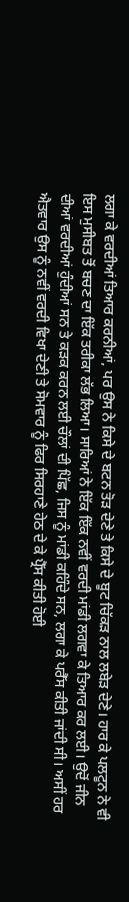ਲਗਾ ਕੇ ਵਰਦੀਆਂ ਤਿਆਰ ਕਰਨੀਆਂ, ਪਰ ਉਸ ਨੇ ਕਿਸੇ ਦੇ ਬਟਨ ਤੋੜ ਦੇਣੇ ਤੇ ਕਿਸੇ ਦੇ ਬੂਟ ਚਿੱਕੜ ਨਾਲ ਲਬੇੜ ਦੇਣੇ। ਹਾਰ ਕੇ ਪਲਟੂਨ ਨੇ ਵੀ ਇਸ ਮੁਸੀਬਤ ਤੋਂ ਬਚਣ ਦਾ ਇੱਕ ਤਰੀਕਾ ਲੱਭ ਲਿਆ। ਸਾਰਿਆਂ ਨੇ ਇੱਕ ਇੱਕ ਨਵੀਂ ਵਰਦੀ ਮਾਂਡੀ ਲਗਵਾ ਕੇ ਤਿਆਰ ਕਰ ਲਈ। ਉਦੋਂ ਜੀਨ ਦੀਆਂ ਵਰਦੀਆਂ ਹੁੰਦੀਆਂ ਸਨ ਤੇ ਕੜਕ ਕਰਨ ਲਈ ਚੌਲਾਂ ਦੀ ਪਿੱਛ, ਜਿਸ ਨੂੰ ਮਾਂਡੀ ਕਹਿੰਦੇ ਸਨ, ਲਗਾ ਕੇ ਪਰੈੱਸ ਕੀਤੀ ਜਾਂਦੀ ਸੀ। ਅਸੀਂ ਹਰ ਐਤਵਾਰ ਉਸ ਨੂੰ ਨਵੀਂ ਵਰਦੀ ਵਿਖਾ ਦੇਣੀ ਤੇ ਸੋਮਵਾਰ ਨੂੰ ਫਿਰ ਸਿਰਹਾਣੇ ਹੇਠ ਦੇ ਕੇ ਪ੍ਰੈੱਸ ਕੀਤੀ ਹੋਈ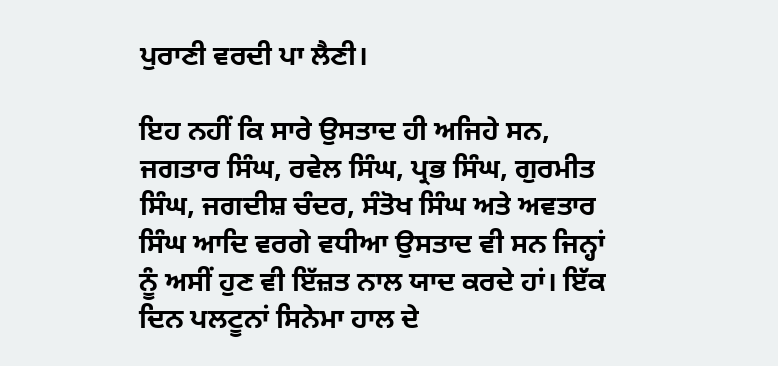ਪੁਰਾਣੀ ਵਰਦੀ ਪਾ ਲੈਣੀ।

ਇਹ ਨਹੀਂ ਕਿ ਸਾਰੇ ਉਸਤਾਦ ਹੀ ਅਜਿਹੇ ਸਨ, ਜਗਤਾਰ ਸਿੰਘ, ਰਵੇਲ ਸਿੰਘ, ਪ੍ਰਭ ਸਿੰਘ, ਗੁਰਮੀਤ ਸਿੰਘ, ਜਗਦੀਸ਼ ਚੰਦਰ, ਸੰਤੋਖ ਸਿੰਘ ਅਤੇ ਅਵਤਾਰ ਸਿੰਘ ਆਦਿ ਵਰਗੇ ਵਧੀਆ ਉਸਤਾਦ ਵੀ ਸਨ ਜਿਨ੍ਹਾਂ ਨੂੰ ਅਸੀਂ ਹੁਣ ਵੀ ਇੱਜ਼ਤ ਨਾਲ ਯਾਦ ਕਰਦੇ ਹਾਂ। ਇੱਕ ਦਿਨ ਪਲਟੂਨਾਂ ਸਿਨੇਮਾ ਹਾਲ ਦੇ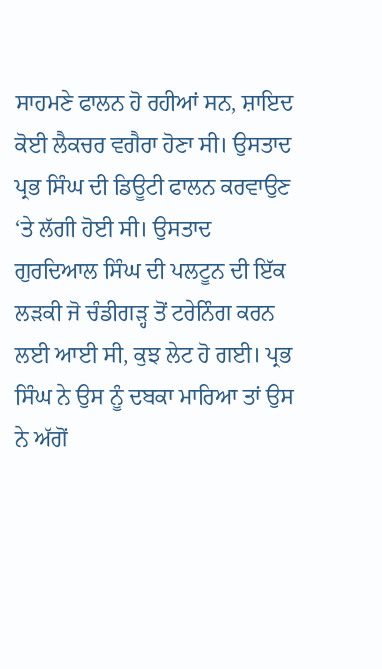ਸਾਹਮਣੇ ਫਾਲਨ ਹੋ ਰਹੀਆਂ ਸਨ, ਸ਼ਾਇਦ ਕੋਈ ਲੈਕਚਰ ਵਗੈਰਾ ਹੋਣਾ ਸੀ। ਉਸਤਾਦ ਪ੍ਰਭ ਸਿੰਘ ਦੀ ਡਿਊਟੀ ਫਾਲਨ ਕਰਵਾਉਣ ‘ਤੇ ਲੱਗੀ ਹੋਈ ਸੀ। ਉਸਤਾਦ ਗੁਰਦਿਆਲ ਸਿੰਘ ਦੀ ਪਲਟੂਨ ਦੀ ਇੱਕ ਲੜਕੀ ਜੋ ਚੰਡੀਗੜ੍ਹ ਤੋਂ ਟਰੇਨਿੰਗ ਕਰਨ ਲਈ ਆਈ ਸੀ, ਕੁਝ ਲੇਟ ਹੋ ਗਈ। ਪ੍ਰਭ ਸਿੰਘ ਨੇ ਉਸ ਨੂੰ ਦਬਕਾ ਮਾਰਿਆ ਤਾਂ ਉਸ ਨੇ ਅੱਗੋਂ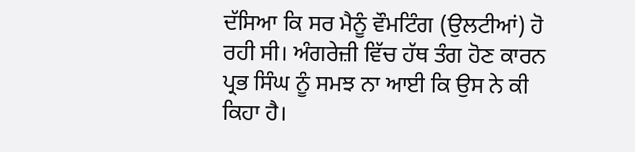ਦੱਸਿਆ ਕਿ ਸਰ ਮੈਨੂੰ ਵੌਮਟਿੰਗ (ਉਲਟੀਆਂ) ਹੋ ਰਹੀ ਸੀ। ਅੰਗਰੇਜ਼ੀ ਵਿੱਚ ਹੱਥ ਤੰਗ ਹੋਣ ਕਾਰਨ ਪ੍ਰਭ ਸਿੰਘ ਨੂੰ ਸਮਝ ਨਾ ਆਈ ਕਿ ਉਸ ਨੇ ਕੀ ਕਿਹਾ ਹੈ।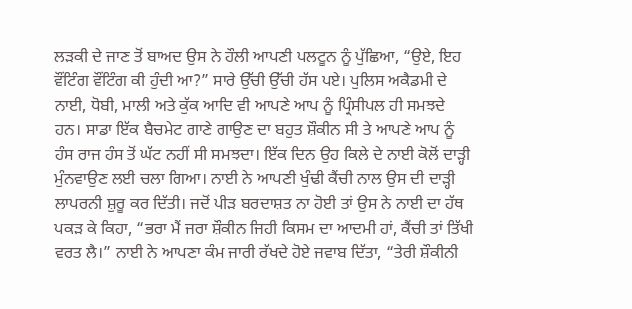ਲੜਕੀ ਦੇ ਜਾਣ ਤੋਂ ਬਾਅਦ ਉਸ ਨੇ ਹੌਲੀ ਆਪਣੀ ਪਲਟੂਨ ਨੂੰ ਪੁੱਛਿਆ, “ਉਏ, ਇਹ ਵੌਂਟਿੰਗ ਵੌਂਟਿੰਗ ਕੀ ਹੁੰਦੀ ਆ?” ਸਾਰੇ ਉੱਚੀ ਉੱਚੀ ਹੱਸ ਪਏ। ਪੁਲਿਸ ਅਕੈਡਮੀ ਦੇ ਨਾਈ, ਧੋਬੀ, ਮਾਲੀ ਅਤੇ ਕੁੱਕ ਆਦਿ ਵੀ ਆਪਣੇ ਆਪ ਨੂੰ ਪ੍ਰਿੰਸੀਪਲ ਹੀ ਸਮਝਦੇ ਹਨ। ਸਾਡਾ ਇੱਕ ਬੈਚਮੇਟ ਗਾਣੇ ਗਾਉਣ ਦਾ ਬਹੁਤ ਸ਼ੌਕੀਨ ਸੀ ਤੇ ਆਪਣੇ ਆਪ ਨੂੰ ਹੰਸ ਰਾਜ ਹੰਸ ਤੋਂ ਘੱਟ ਨਹੀਂ ਸੀ ਸਮਝਦਾ। ਇੱਕ ਦਿਨ ਉਹ ਕਿਲੇ ਦੇ ਨਾਈ ਕੋਲੋਂ ਦਾੜ੍ਹੀ ਮੁੰਨਵਾਉਣ ਲਈ ਚਲਾ ਗਿਆ। ਨਾਈ ਨੇ ਆਪਣੀ ਖੁੰਢੀ ਕੈਂਚੀ ਨਾਲ ਉਸ ਦੀ ਦਾੜ੍ਹੀ ਲਾਪਰਨੀ ਸ਼ੁਰੂ ਕਰ ਦਿੱਤੀ। ਜਦੋਂ ਪੀੜ ਬਰਦਾਸ਼ਤ ਨਾ ਹੋਈ ਤਾਂ ਉਸ ਨੇ ਨਾਈ ਦਾ ਹੱਥ ਪਕੜ ਕੇ ਕਿਹਾ, “ਭਰਾ ਮੈਂ ਜਰਾ ਸ਼ੌਕੀਨ ਜਿਹੀ ਕਿਸਮ ਦਾ ਆਦਮੀ ਹਾਂ, ਕੈਂਚੀ ਤਾਂ ਤਿੱਖੀ ਵਰਤ ਲੈ।” ਨਾਈ ਨੇ ਆਪਣਾ ਕੰਮ ਜਾਰੀ ਰੱਖਦੇ ਹੋਏ ਜਵਾਬ ਦਿੱਤਾ, “ਤੇਰੀ ਸ਼ੌਕੀਨੀ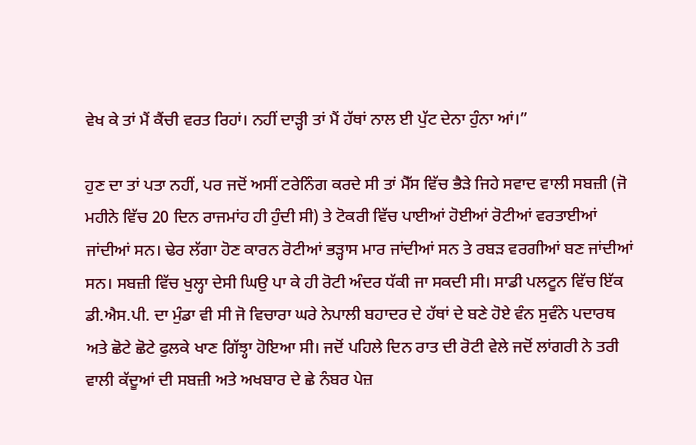ਵੇਖ ਕੇ ਤਾਂ ਮੈਂ ਕੈਂਚੀ ਵਰਤ ਰਿਹਾਂ। ਨਹੀਂ ਦਾੜ੍ਹੀ ਤਾਂ ਮੈਂ ਹੱਥਾਂ ਨਾਲ ਈ ਪੁੱਟ ਦੇਨਾ ਹੁੰਨਾ ਆਂ।”

ਹੁਣ ਦਾ ਤਾਂ ਪਤਾ ਨਹੀਂ, ਪਰ ਜਦੋਂ ਅਸੀਂ ਟਰੇਨਿੰਗ ਕਰਦੇ ਸੀ ਤਾਂ ਮੈੱਸ ਵਿੱਚ ਭੈੜੇ ਜਿਹੇ ਸਵਾਦ ਵਾਲੀ ਸਬਜ਼ੀ (ਜੋ ਮਹੀਨੇ ਵਿੱਚ 20 ਦਿਨ ਰਾਜਮਾਂਹ ਹੀ ਹੁੰਦੀ ਸੀ) ਤੇ ਟੋਕਰੀ ਵਿੱਚ ਪਾਈਆਂ ਹੋਈਆਂ ਰੋਟੀਆਂ ਵਰਤਾਈਆਂ ਜਾਂਦੀਆਂ ਸਨ। ਢੇਰ ਲੱਗਾ ਹੋਣ ਕਾਰਨ ਰੋਟੀਆਂ ਭੜ੍ਹਾਸ ਮਾਰ ਜਾਂਦੀਆਂ ਸਨ ਤੇ ਰਬੜ ਵਰਗੀਆਂ ਬਣ ਜਾਂਦੀਆਂ ਸਨ। ਸਬਜ਼ੀ ਵਿੱਚ ਖੁਲ੍ਹਾ ਦੇਸੀ ਘਿਉ ਪਾ ਕੇ ਹੀ ਰੋਟੀ ਅੰਦਰ ਧੱਕੀ ਜਾ ਸਕਦੀ ਸੀ। ਸਾਡੀ ਪਲਟੂਨ ਵਿੱਚ ਇੱਕ ਡੀ.ਐਸ.ਪੀ. ਦਾ ਮੁੰਡਾ ਵੀ ਸੀ ਜੋ ਵਿਚਾਰਾ ਘਰੇ ਨੇਪਾਲੀ ਬਹਾਦਰ ਦੇ ਹੱਥਾਂ ਦੇ ਬਣੇ ਹੋਏ ਵੰਨ ਸੁਵੰਨੇ ਪਦਾਰਥ ਅਤੇ ਛੋਟੇ ਛੋਟੇ ਫੁਲਕੇ ਖਾਣ ਗਿੱਝ੍ਹਾ ਹੋਇਆ ਸੀ। ਜਦੋਂ ਪਹਿਲੇ ਦਿਨ ਰਾਤ ਦੀ ਰੋਟੀ ਵੇਲੇ ਜਦੋਂ ਲਾਂਗਰੀ ਨੇ ਤਰੀ ਵਾਲੀ ਕੱਦੂਆਂ ਦੀ ਸਬਜ਼ੀ ਅਤੇ ਅਖਬਾਰ ਦੇ ਛੇ ਨੰਬਰ ਪੇਜ਼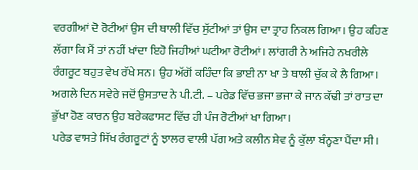ਵਰਗੀਆਂ ਦੋ ਰੋਟੀਆਂ ਉਸ ਦੀ ਥਾਲੀ ਵਿੱਚ ਸੁੱਟੀਆਂ ਤਾਂ ਉਸ ਦਾ ਤ੍ਰਾਹ ਨਿਕਲ ਗਿਆ। ਉਹ ਕਹਿਣ ਲੱਗਾ ਕਿ ਮੈਂ ਤਾਂ ਨਹੀਂ ਖਾਂਦਾ ਇਹੋ ਜਿਹੀਆਂ ਘਟੀਆ ਰੋਟੀਆਂ। ਲਾਂਗਰੀ ਨੇ ਅਜਿਹੇ ਨਖਰੀਲੇ ਰੰਗਰੂਟ ਬਹੁਤ ਵੇਖ ਰੱਖੇ ਸਨ। ਉਹ ਅੱਗੋਂ ਕਹਿੰਦਾ ਕਿ ਭਾਈ ਨਾ ਖਾ ਤੇ ਥਾਲੀ ਚੁੱਕ ਕੇ ਲੈ ਗਿਆ। ਅਗਲੇ ਦਿਨ ਸਵੇਰੇ ਜਦੋਂ ਉਸਤਾਦ ਨੇ ਪੀ.ਟੀ. – ਪਰੇਡ ਵਿੱਚ ਭਜਾ ਭਜਾ ਕੇ ਜਾਨ ਕੱਢੀ ਤਾਂ ਰਾਤ ਦਾ ਭੁੱਖਾ ਹੋਣ ਕਾਰਨ ਉਹ ਬਰੇਕਫਾਸਟ ਵਿੱਚ ਹੀ ਪੰਜ ਰੋਟੀਆਂ ਖਾ ਗਿਆ।
ਪਰੇਡ ਵਾਸਤੇ ਸਿੱਖ ਰੰਗਰੂਟਾਂ ਨੂੰ ਝਾਲਰ ਵਾਲੀ ਪੱਗ ਅਤੇ ਕਲੀਨ ਸ਼ੇਵ ਨੂੰ ਕੁੱਲਾ ਬੰਨ੍ਹਣਾ ਪੈਂਦਾ ਸੀ।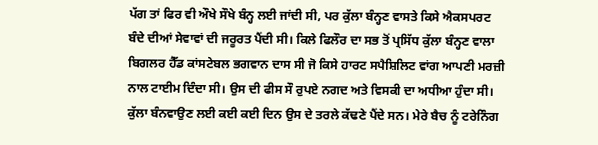ਪੱਗ ਤਾਂ ਫਿਰ ਵੀ ਔਖੇ ਸੌਖੇ ਬੰਨ੍ਹ ਲਈ ਜਾਂਦੀ ਸੀ, ਪਰ ਕੁੱਲਾ ਬੰਨ੍ਹਣ ਵਾਸਤੇ ਕਿਸੇ ਐਕਸਪਰਟ ਬੰਦੇ ਦੀਆਂ ਸੇਵਾਵਾਂ ਦੀ ਜਰੂਰਤ ਪੈਂਦੀ ਸੀ। ਕਿਲੇ ਫਿਲੌਰ ਦਾ ਸਭ ਤੋਂ ਪ੍ਰਸਿੱਧ ਕੁੱਲਾ ਬੰਨ੍ਹਣ ਵਾਲਾ ਬਿਗਲਰ ਹੈੱਡ ਕਾਂਸਟੇਬਲ ਭਗਵਾਨ ਦਾਸ ਸੀ ਜੋ ਕਿਸੇ ਹਾਰਟ ਸਪੈਸ਼ਿਲਿਟ ਵਾਂਗ ਆਪਣੀ ਮਰਜ਼ੀ ਨਾਲ ਟਾਈਮ ਦਿੰਦਾ ਸੀ। ਉਸ ਦੀ ਫੀਸ ਸੌ ਰੁਪਏ ਨਗਦ ਅਤੇ ਵਿਸਕੀ ਦਾ ਅਧੀਆ ਹੁੰਦਾ ਸੀ। ਕੁੱਲਾ ਬੰਨਵਾਉਣ ਲਈ ਕਈ ਕਈ ਦਿਨ ਉਸ ਦੇ ਤਰਲੇ ਕੱਢਣੇ ਪੈਂਦੇ ਸਨ। ਮੇਰੇ ਬੈਚ ਨੂੰ ਟਰੇਨਿੰਗ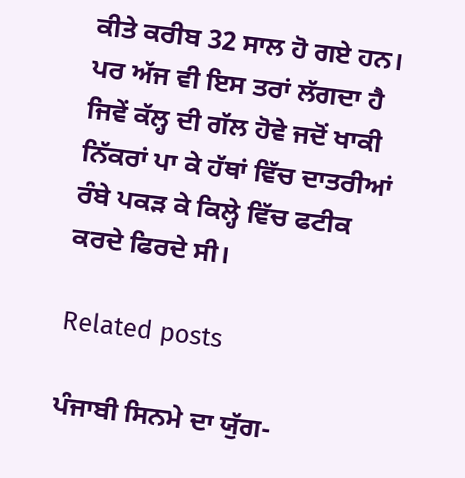ਕੀਤੇ ਕਰੀਬ 32 ਸਾਲ ਹੋ ਗਏ ਹਨ। ਪਰ ਅੱਜ ਵੀ ਇਸ ਤਰਾਂ ਲੱਗਦਾ ਹੈ ਜਿਵੇਂ ਕੱਲ੍ਹ ਦੀ ਗੱਲ ਹੋਵੇ ਜਦੋਂ ਖਾਕੀ ਨਿੱਕਰਾਂ ਪਾ ਕੇ ਹੱਥਾਂ ਵਿੱਚ ਦਾਤਰੀਆਂ ਰੰਬੇ ਪਕੜ ਕੇ ਕਿਲ੍ਹੇ ਵਿੱਚ ਫਟੀਕ ਕਰਦੇ ਫਿਰਦੇ ਸੀ।

Related posts

ਪੰਜਾਬੀ ਸਿਨਮੇ ਦਾ ਯੁੱਗ-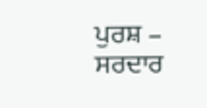ਪੁਰਸ਼ – ਸਰਦਾਰ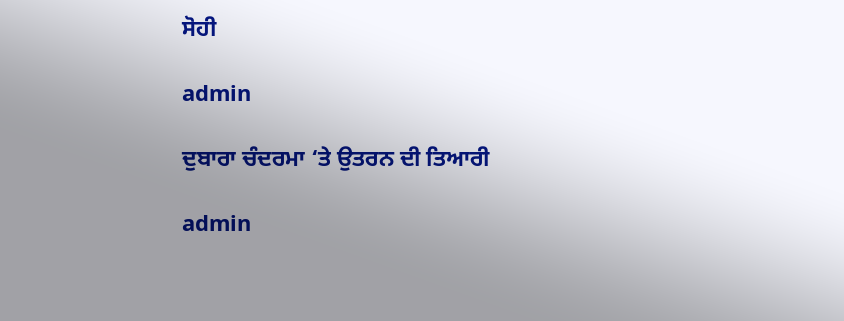ਸੋਹੀ

admin

ਦੁਬਾਰਾ ਚੰਦਰਮਾ ‘ਤੇ ਉਤਰਨ ਦੀ ਤਿਆਰੀ

admin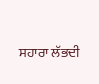ਸਹਾਰਾ ਲੱਭਦੀ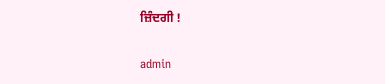ਜ਼ਿੰਦਗੀ !

admin